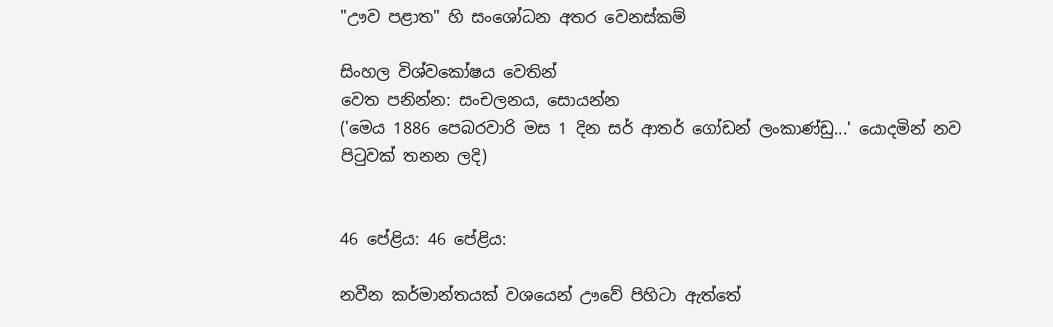"ඌව පළාත" හි සංශෝධන අතර වෙනස්කම්

සිංහල විශ්වකෝෂය වෙතින්
වෙත පනින්න: සංචලනය, සොයන්න
('මෙය 1886 පෙබරවාරි මස 1 දින සර් ආතර් ගෝඩන් ලංකාණ්ඩු...' යොදමින් නව පිටුවක් තනන ලදි)


46 පේළිය: 46 පේළිය:

නවීන කර්මාන්තයක් වශයෙන් ඌවේ පිහිටා ඇත්තේ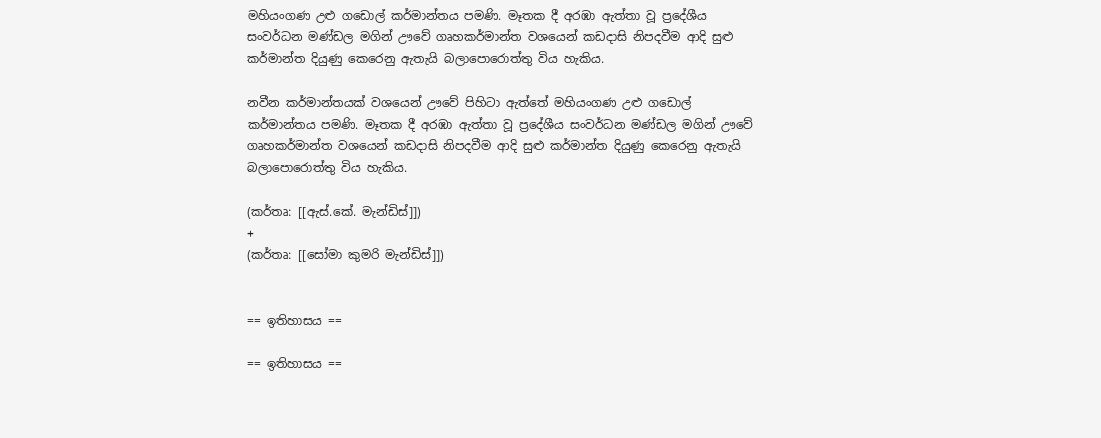මහියංගණ උළු ගඩොල් කර්මාන්තය පමණි. මෑතක දී අරඹා ඇත්තා වූ ප්‍රදේශීය සංවර්ධන මණ්ඩල මගින් ඌවේ ගෘහකර්මාන්ත වශයෙන් කඩදාසි නිපදවීම ආදි සුළු කර්මාන්ත දියුණු කෙරෙනු ඇතැයි බලාපොරොත්තු විය හැකිය.

නවීන කර්මාන්තයක් වශයෙන් ඌවේ පිහිටා ඇත්තේ මහියංගණ උළු ගඩොල් කර්මාන්තය පමණි. මෑතක දී අරඹා ඇත්තා වූ ප්‍රදේශීය සංවර්ධන මණ්ඩල මගින් ඌවේ ගෘහකර්මාන්ත වශයෙන් කඩදාසි නිපදවීම ආදි සුළු කර්මාන්ත දියුණු කෙරෙනු ඇතැයි බලාපොරොත්තු විය හැකිය.

(කර්තෘ: [[ඇස්.කේ. මැන්ඩිස්]])
+
(කර්තෘ: [[සෝමා කුමරි මැන්ඩිස්]])


== ඉතිහාසය ==

== ඉතිහාසය ==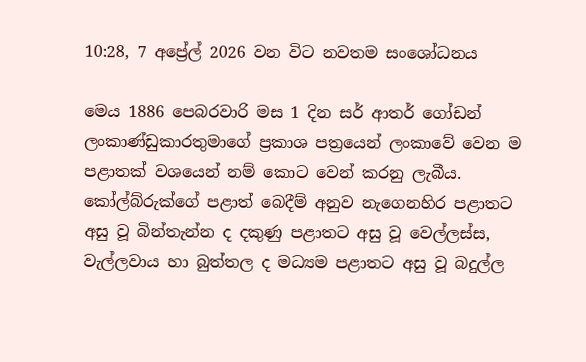10:28, 7 අප්‍රේල් 2026 වන විට නවතම සංශෝධනය

මෙය 1886 පෙබරවාරි මස 1 දින සර් ආතර් ගෝඩන් ලංකාණ්ඩුකාරතුමාගේ ප්‍රකාශ පත්‍රයෙන් ලංකාවේ වෙන ම පළාතක් වශයෙන් නම් කොට වෙන් කරනු ලැබීය. කෝල්බ්රුක්ගේ පළාත් බෙදීම් අනුව නැගෙනහිර පළාතට අසු වූ බින්තැන්න ද දකුණු පළාතට අසු වූ වෙල්ලස්ස, වැල්ලවාය හා බුත්තල ද මධ්‍යම පළාතට අසු වූ බදුල්ල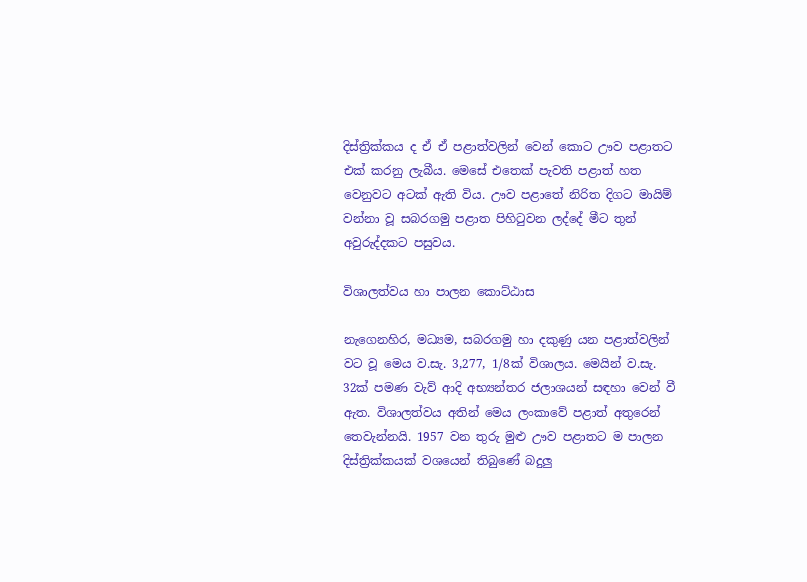දිස්ත්‍රික්කය ද ඒ ඒ පළාත්වලින් වෙන් කොට ඌව පළාතට එක් කරනු ලැබීය. මෙසේ එතෙක් පැවති පළාත් හත වෙනුවට අටක් ඇති විය. ඌව පළාතේ නිරිත දිගට මායිම් වන්නා වූ සබරගමු පළාත පිහිටුවන ලද්දේ මීට තුන් අවුරුද්දකට පසුවය.

විශාලත්වය හා පාලන කොට්ඨාස

නැගෙනහිර, මධ්‍යම, සබරගමු හා දකුණු යන පළාත්වලින් වට වූ මෙය ව.සැ. 3,277, 1/8ක් විශාලය. මෙයින් ව.සැ. 32ක් පමණ වැව් ආදි අභ්‍යන්තර ජලාශයන් සඳහා වෙන් වී ඇත. විශාලත්වය අතින් මෙය ලංකාවේ පළාත් අතුරෙන් තෙවැන්නයි. 1957 වන තුරු මුළු ඌව පළාතට ම පාලන දිස්ත්‍රික්කයක් වශයෙන් තිබුණේ බදුලු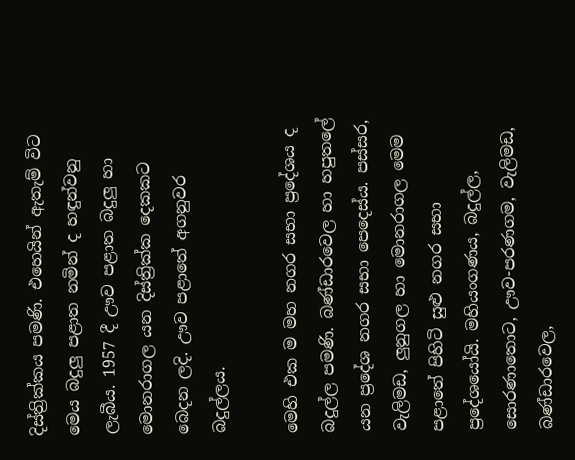දිස්ත්‍රික්කය පමණි. එහෙයින් ඇතැම් විට මෙය බදුලු පළාත නමින් ද හඳුන්වනු ලැබීය. 1957 දී ඌව පළාත බදුලු හා මොනරාගල යන දිස්ත්‍රික්ක දෙකකට බෙදන ලදි. ඌව පළාතේ අගනුවර බදුල්ලය.

මෙහි එක ම මහ නගර සභා ප්‍රදේශය ද බදුල්ල පමණි. බණ්ඩාරවෙල හා හපුතලේ යන ප්‍රදේශ නගර සභා පෙදෙස්ය. පස්සර, වැලිමඩ, ලුනුගල හා මොනරාගල මෙම පළාතේ පිහිටි සුළු නගර සභා ප්‍රදේශයෝයි. මහියංගණය, බදුල්ල, සොරණාතොට, ඌව-පරණගම, වැලිමඩ, බණ්ඩාරවෙල,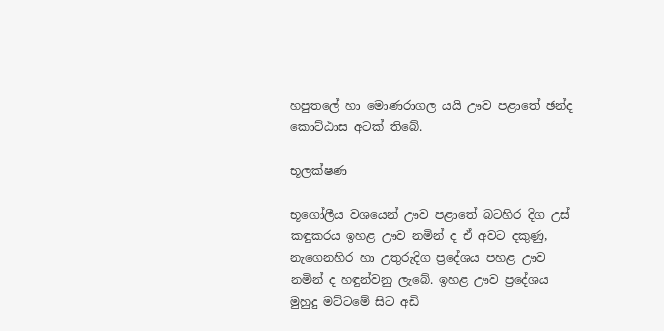හපුතලේ හා මොණරාගල යයි ඌව පළාතේ ඡන්ද කොට්ඨාස අටක් තිබේ.

භූලක්ෂණ

භූගෝලීය වශයෙන් ඌව පළාතේ බටහිර දිග උස් කඳුකරය ඉහළ ඌව නමින් ද ඒ අවට දකුණු, නැගෙනහිර හා උතුරුදිග ප්‍රදේශය පහළ ඌව නමින් ද හඳුන්වනු ලැබේ. ඉහළ ඌව ප්‍රදේශය මුහුදු මට්ටමේ සිට අඩි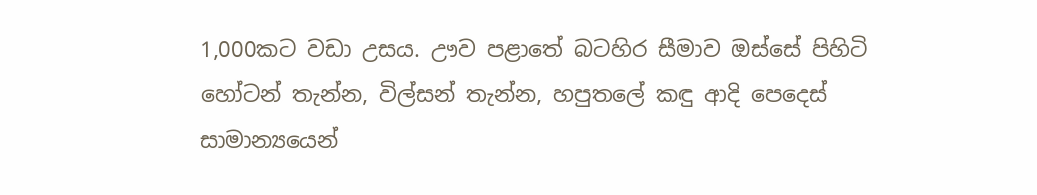1,000කට වඩා උසය. ඌව පළාතේ බටහිර සීමාව ඔස්සේ පිහිටි හෝටන් තැන්න, විල්සන් තැන්න, හපුතලේ කඳු ආදි පෙදෙස් සාමාන්‍යයෙන්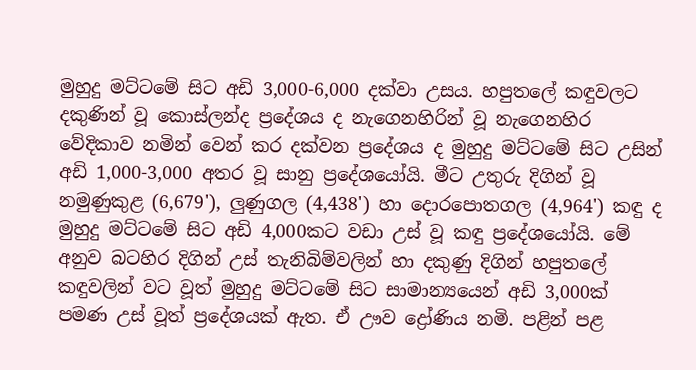මුහුදු මට්ටමේ සිට අඩි 3,000-6,000 දක්වා උසය. හපුතලේ කඳුවලට දකුණින් වූ කොස්ලන්ද ප්‍රදේශය ද නැගෙනහිරින් වූ නැගෙනහිර වේදිකාව නමින් වෙන් කර දක්වන ප්‍රදේශය ද මුහුදු මට්ටමේ සිට උසින් අඩි 1,000-3,000 අතර වූ සානු ප්‍රදේශයෝයි. මීට උතුරු දිගින් වූ නමුණුකුළ (6,679'), ලුණුගල (4,438') හා දොරපොතගල (4,964') කඳු ද මුහුදු මට්ටමේ සිට අඩි 4,000කට වඩා උස් වූ කඳු ප්‍රදේශයෝයි. මේ අනුව බටහිර දිගින් උස් තැනිබිම්වලින් හා දකුණු දිගින් හපුතලේ කඳුවලින් වට වූත් මුහුදු මට්ටමේ සිට සාමාන්‍යයෙන් අඩි 3,000ක් පමණ උස් වූත් ප්‍රදේශයක් ඇත. ඒ ඌව ද්‍රෝණිය නමි. පළින් පළ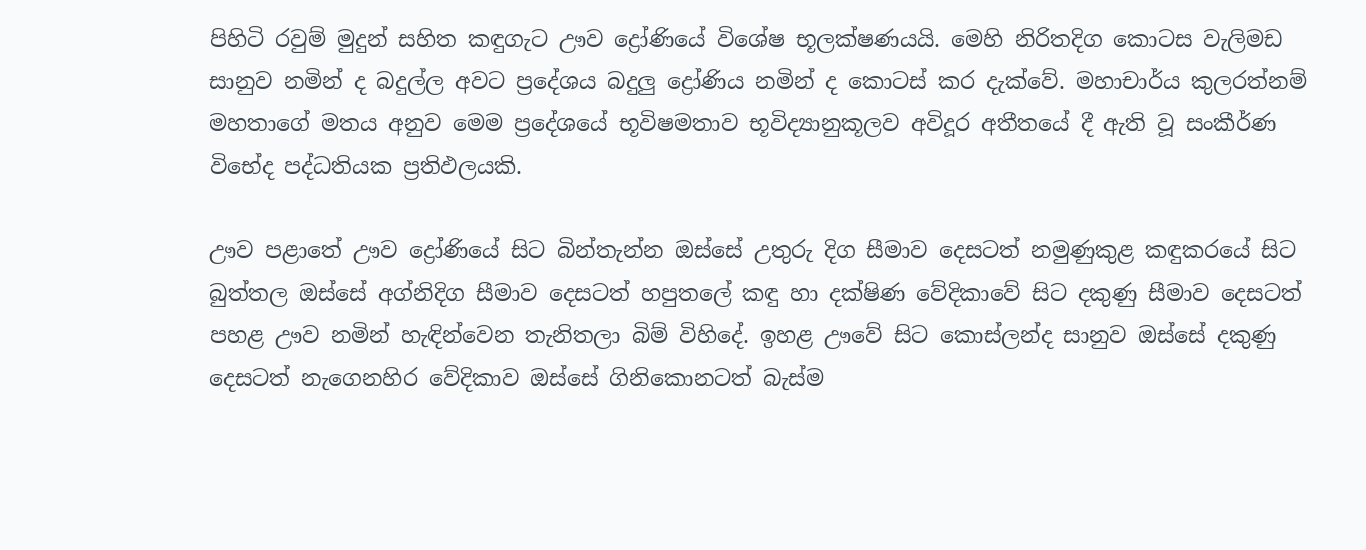පිහිටි රවුම් මුදුන් සහිත කඳුගැට ඌව ද්‍රෝණියේ විශේෂ භූලක්ෂණයයි. මෙහි නිරිතදිග කොටස වැලිමඩ සානුව නමින් ද බදුල්ල අවට ප්‍රදේශය බදුලු ද්‍රෝණිය නමින් ද කොටස් කර දැක්වේ. මහාචාර්ය කුලරත්නම් මහතාගේ මතය අනුව මෙම ප්‍රදේශයේ භූවිෂමතාව භූවිද්‍යානුකූලව අවිදූර අතීතයේ දී ඇති වූ සංකීර්ණ විභේද පද්ධතියක ප්‍රතිඵලයකි.

ඌව පළාතේ ඌව ද්‍රෝණියේ සිට බින්තැන්න ඔස්සේ උතුරු දිග සීමාව දෙසටත් නමුණුකුළ කඳුකරයේ සිට බුත්තල ඔස්සේ අග්නිදිග සීමාව දෙසටත් හපුතලේ කඳු හා දක්ෂිණ වේදිකාවේ සිට දකුණු සීමාව දෙසටත් පහළ ඌව නමින් හැඳින්වෙන තැනිතලා බිම් විහිදේ. ඉහළ ඌවේ සිට කොස්ලන්ද සානුව ඔස්සේ දකුණු දෙසටත් නැගෙනහිර වේදිකාව ඔස්සේ ගිනිකොනටත් බැස්ම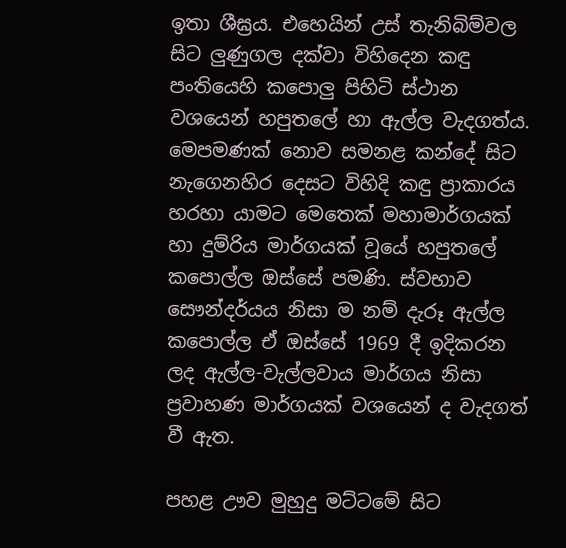ඉතා ශීඝ්‍රය. එහෙයින් උස් තැනිබිම්වල සිට ලුණුගල දක්වා විහිදෙන කඳු පංතියෙහි කපොලු පිහිටි ස්ථාන වශයෙන් හපුතලේ හා ඇල්ල වැදගත්ය. මෙපමණක් නොව සමනළ කන්දේ සිට නැගෙනහිර දෙසට විහිදි කඳු ප්‍රාකාරය හරහා යාමට මෙතෙක් මහාමාර්ගයක් හා දුම්රිය මාර්ගයක් වූයේ හපුතලේ කපොල්ල ඔස්සේ පමණි. ස්වභාව සෞන්දර්යය නිසා ම නම් දැරූ ඇල්ල කපොල්ල ඒ ඔස්සේ 1969 දී ඉදිකරන ලද ඇල්ල-වැල්ලවාය මාර්ගය නිසා ප්‍රවාහණ මාර්ගයක් වශයෙන් ද වැදගත් වී ඇත.

පහළ ඌව මුහුදු මට්ටමේ සිට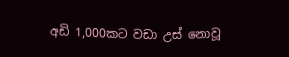අඩි 1,000කට වඩා උස් නොවූ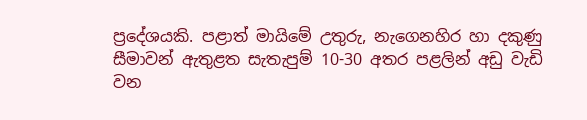ප්‍රදේශයකි. පළාත් මායිමේ උතුරු, නැගෙනහිර හා දකුණු සීමාවන් ඇතුළත සැතැපුම් 10-30 අතර පළලින් අඩු වැඩි වන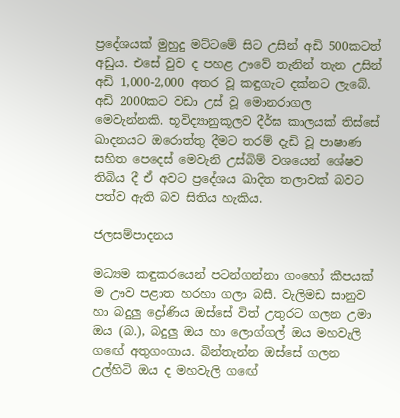ප්‍රදේශයක් මුහුදු මට්ටමේ සිට උසින් අඩි 500කටත් අඩුය. එසේ වුව ද පහළ ඌවේ තැනින් තැන උසින් අඩි 1,000-2,000 අතර වූ කඳුගැට දක්නට ලැබේ. අඩි 2000කට වඩා උස් වූ මොනරාගල මෙවැන්නකි. භූවිද්‍යානුකූලව දීර්ඝ කාලයක් තිස්සේ ඛාදනයට ඔරොත්තු දීමට තරම් දැඩි වූ පාෂාණ සහිත පෙදෙස් මෙවැනි උස්බිම් වශයෙන් ශේෂව තිබිය දී ඒ අවට ප්‍රදේශය ඛාදිත තලාවක් බවට පත්ව ඇති බව සිතිය හැකිය.

ජලසම්පාදනය

මධ්‍යම කඳුකරයෙන් පටන්ගන්නා ගංහෝ කීපයක් ම ඌව පළාත හරහා ගලා බසී. වැලිමඩ සානුව හා බදුලු ද්‍රෝණිය ඔස්සේ විත් උතුරට ගලන උමා ඔය (බ.), බදුලු ඔය හා ලොග්ගල් ඔය මහවැලි ගඟේ අතුගංගාය. බින්තැන්න ඔස්සේ ගලන උල්හිටි ඔය ද මහවැලි ගඟේ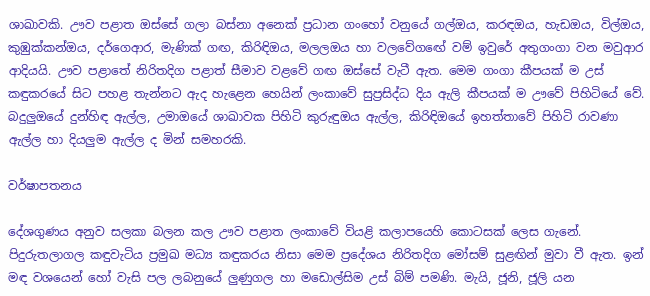ශාඛාවකි. ඌව පළාත ඔස්සේ ගලා බස්නා අනෙක් ප්‍රධාන ගංහෝ වනුයේ ගල්ඔය, කරඳඔය, හැඩඔය, විල්ඔය, කුඹුක්කන්ඔය, දර්ගෙආර, මැණික් ගඟ, කිරිඳිඔය, මලලඔය හා වලවේගඟේ වම් ඉවුරේ අතුගංගා වන මවුආර ආදියයි. ඌව පළාතේ නිරිතදිග පළාත් සීමාව වළවේ ගඟ ඔස්සේ වැටී ඇත. මෙම ගංගා කීපයක් ම උස් කඳුකරයේ සිට පහළ තැන්නට ඇද හැළෙන හෙයින් ලංකාවේ සුප්‍රසිද්ධ දිය ඇලි කීපයක් ම ඌවේ පිහිටියේ වේ. බදුලුඔයේ දුන්හිඳ ඇල්ල, උමාඔයේ ශාඛාවක පිහිටි කුරුඳුඔය ඇල්ල, කිරිඳිඔයේ ඉහත්තාවේ පිහිටි රාවණා ඇල්ල හා දියලුම ඇල්ල ද මින් සමහරකි.

වර්ෂාපතනය

දේශගුණය අනුව සලකා බලන කල ඌව පළාත ලංකාවේ වියළි කලාපයෙහි කොටසක් ලෙස ගැනේ. පිදුරුතලාගල කඳුවැටිය ප්‍රමුඛ මධ්‍ය කඳුකරය නිසා මෙම ප්‍රදේශය නිරිතදිග මෝසම් සුළඟින් මුවා වී ඇත. ඉන් මඳ වශයෙන් හෝ වැසි පල ලබනුයේ ලුණුගල හා මඩොල්සිම උස් බිම් පමණි. මැයි, ජූනි, ජූලි යන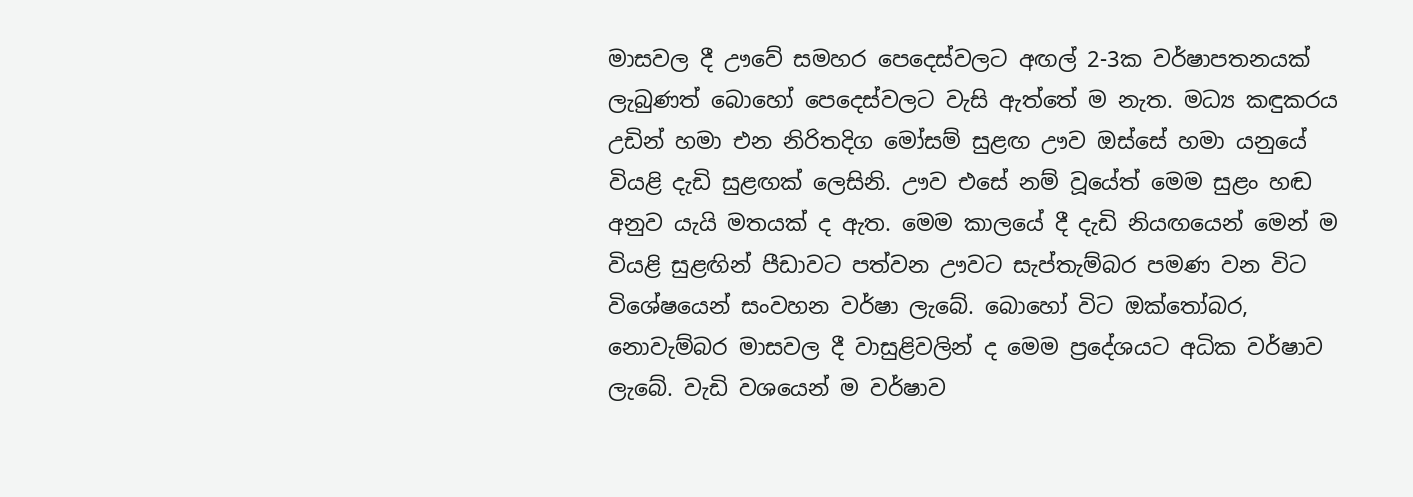මාසවල දී ඌවේ සමහර පෙදෙස්වලට අඟල් 2-3ක වර්ෂාපතනයක් ලැබුණත් බොහෝ පෙදෙස්වලට වැසි ඇත්තේ ම නැත. මධ්‍ය කඳුකරය උඩින් හමා එන නිරිතදිග මෝසම් සුළඟ ඌව ඔස්සේ හමා යනුයේ වියළි දැඩි සුළඟක් ලෙසිනි. ඌව එසේ නම් වූයේත් මෙම සුළං හඬ අනුව යැයි මතයක් ද ඇත. මෙම කාලයේ දී දැඩි නියඟයෙන් මෙන් ම වියළි සුළඟින් පීඩාවට පත්වන ඌවට සැප්තැම්බර පමණ වන විට විශේෂයෙන් සංවහන වර්ෂා ලැබේ. බොහෝ විට ඔක්තෝබර, නොවැම්බර මාසවල දී වාසුළිවලින් ද මෙම ප්‍රදේශයට අධික වර්ෂාව ලැබේ. වැඩි වශයෙන් ම වර්ෂාව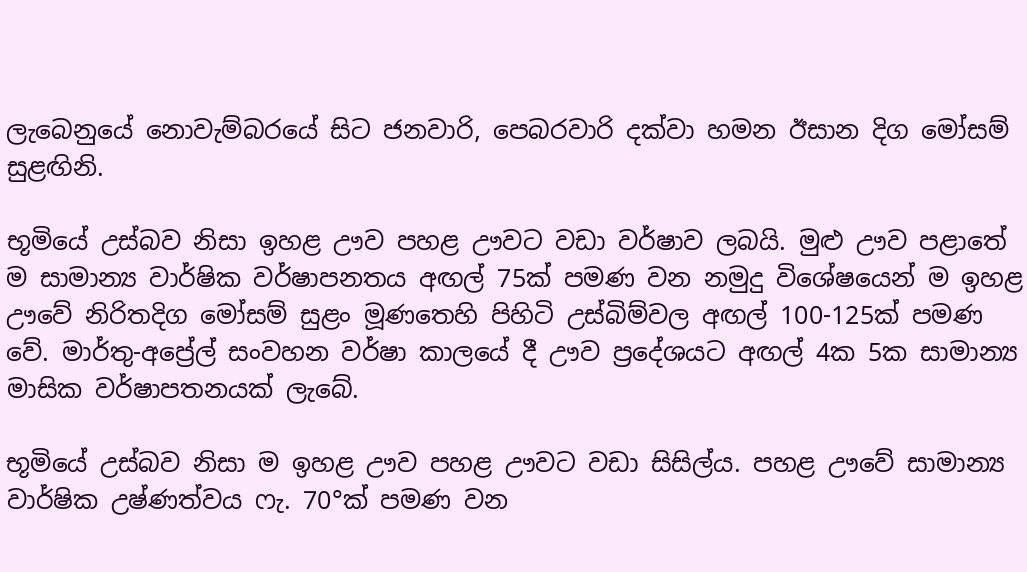ලැබෙනුයේ නොවැම්බරයේ සිට ජනවාරි, පෙබරවාරි දක්වා හමන ඊසාන දිග මෝසම් සුළඟිනි.

භූමියේ උස්බව නිසා ඉහළ ඌව පහළ ඌවට වඩා වර්ෂාව ලබයි. මුළු ඌව පළාතේ ම සාමාන්‍ය වාර්ෂික වර්ෂාපනතය අඟල් 75ක් පමණ වන නමුදු විශේෂයෙන් ම ඉහළ ඌවේ නිරිතදිග මෝසම් සුළං මූණතෙහි පිහිටි උස්බිම්වල අඟල් 100-125ක් පමණ වේ. මාර්තු-අප්‍රේල් සංවහන වර්ෂා කාලයේ දී ඌව ප්‍රදේශයට අඟල් 4ක 5ක සාමාන්‍ය මාසික වර්ෂාපතනයක් ලැබේ.

භූමියේ උස්බව නිසා ම ඉහළ ඌව පහළ ඌවට වඩා සිසිල්ය. පහළ ඌවේ සාමාන්‍ය වාර්ෂික උෂ්ණත්වය ෆැ. 70°ක් පමණ වන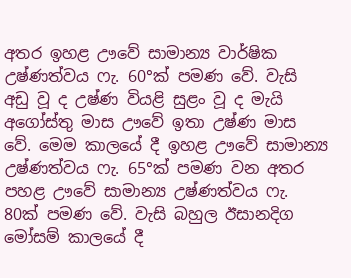අතර ඉහළ ඌවේ සාමාන්‍ය වාර්ෂික උෂ්ණත්වය ෆැ. 60°ක් පමණ වේ. වැසි අඩු වූ ද උෂ්ණ වියළි සුළං වූ ද මැයි අගෝස්තු මාස ඌවේ ඉතා උෂ්ණ මාස වේ. මෙම කාලයේ දී ඉහළ ඌවේ සාමාන්‍ය උෂ්ණත්වය ෆැ. 65°ක් පමණ වන අතර පහළ ඌවේ සාමාන්‍ය උෂ්ණත්වය ෆැ. 80ක් පමණ වේ. වැසි බහුල ඊසානදිග මෝසම් කාලයේ දී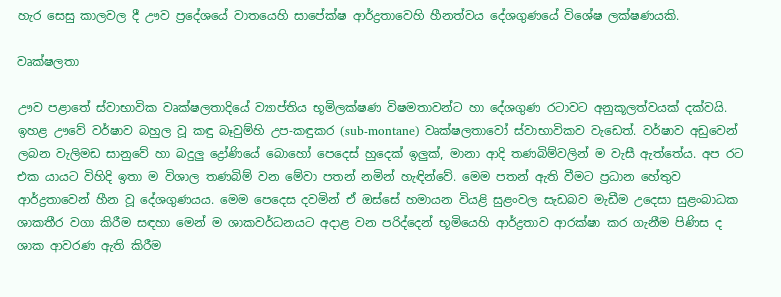හැර සෙසු කාලවල දී ඌව ප්‍රදේශයේ වාතයෙහි සාපේක්ෂ ආර්ද්‍රතාවෙහි හීනත්වය දේශගුණයේ විශේෂ ලක්ෂණයකි.

වෘක්ෂලතා

ඌව පළාතේ ස්වාභාවික වෘක්ෂලතාදියේ ව්‍යාප්තිය භූමිලක්ෂණ විෂමතාවන්ට හා දේශගුණ රටාවට අනුකූලත්වයක් දක්වයි. ඉහළ ඌවේ වර්ෂාව බහුල වූ කඳු බෑවුම්හි උප-කඳුකර (sub-montane) වෘක්ෂලතාවෝ ස්වාභාවිකව වැඩෙත්. වර්ෂාව අඩුවෙන් ලබන වැලිමඩ සානුවේ හා බදුලු ද්‍රෝණියේ බොහෝ පෙදෙස් හුදෙක් ඉලුක්, මානා ආදි තණබිම්වලින් ම වැසී ඇත්තේය. අප රට එක යායට විහිදි ඉතා ම විශාල තණබිම් වන මේවා පතන් නමින් හැඳින්වේ. මෙම පතන් ඇති වීමට ප්‍රධාන හේතුව ආර්ද්‍රතාවෙන් හීන වූ දේශගුණයය. මෙම පෙදෙස දවමින් ඒ ඔස්සේ හමායන වියළි සුළංවල සැඩබව මැඩීම උදෙසා සුළංබාධක ශාකතීර වගා කිරීම සඳහා මෙන් ම ශාකවර්ධනයට අදාළ වන පරිද්දෙන් භූමියෙහි ආර්ද්‍රතාව ආරක්ෂා කර ගැනීම පිණිස ද ශාක ආවරණ ඇති කිරීම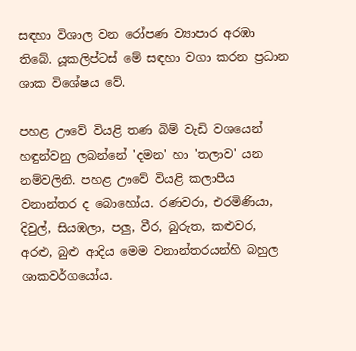සඳහා විශාල වන රෝපණ ව්‍යාපාර අරඹා තිබේ. යූකලිප්ටස් මේ සඳහා වගා කරන ප්‍රධාන ශාක විශේෂය වේ.

පහළ ඌවේ වියළි තණ බිම් වැඩි වශයෙන් හඳුන්වනු ලබන්නේ 'දමන' හා 'තලාව' යන නම්වලිනි. පහළ ඌවේ වියළි කලාපීය වනාන්තර ද බොහෝය. රණවරා, එරමිණියා, දිවුල්, සියඹලා, පලු, වීර, බුරුත, කළුවර, අරළු, බුළු ආදිය මෙම වනාන්තරයන්හි බහුල ශාකවර්ගයෝය.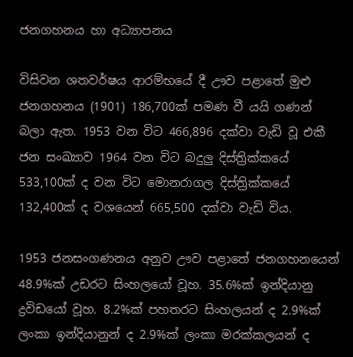ජනගහනය හා අධ්‍යාපනය

විසිවන ශතවර්ෂය ආරම්භයේ දී ඌව පළාතේ මුළු ජනගහනය (1901) 186,700ක් පමණ වී යයි ගණන් බලා ඇත. 1953 වන විට 466,896 දක්වා වැඩි වූ එකී ජන සංඛ්‍යාව 1964 වන විට බදුලු දිස්ත්‍රික්කයේ 533,100ක් ද වන විට මොනරාගල දිස්ත්‍රික්කයේ 132,400ක් ද වශයෙන් 665,500 දක්වා වැඩි විය.

1953 ජනසංගණනය අනුව ඌව පළාතේ ජනගහනයෙන් 48.9%ක් උඩරට සිංහලයෝ වූහ. 35.6%ක් ඉන්දියානු ද්‍රවිඩයෝ වූහ. 8.2%ක් පහතරට සිංහලයන් ද 2.9%ක් ලංකා ඉන්දියානුන් ද 2.9%ක් ලංකා මරක්කලයන් ද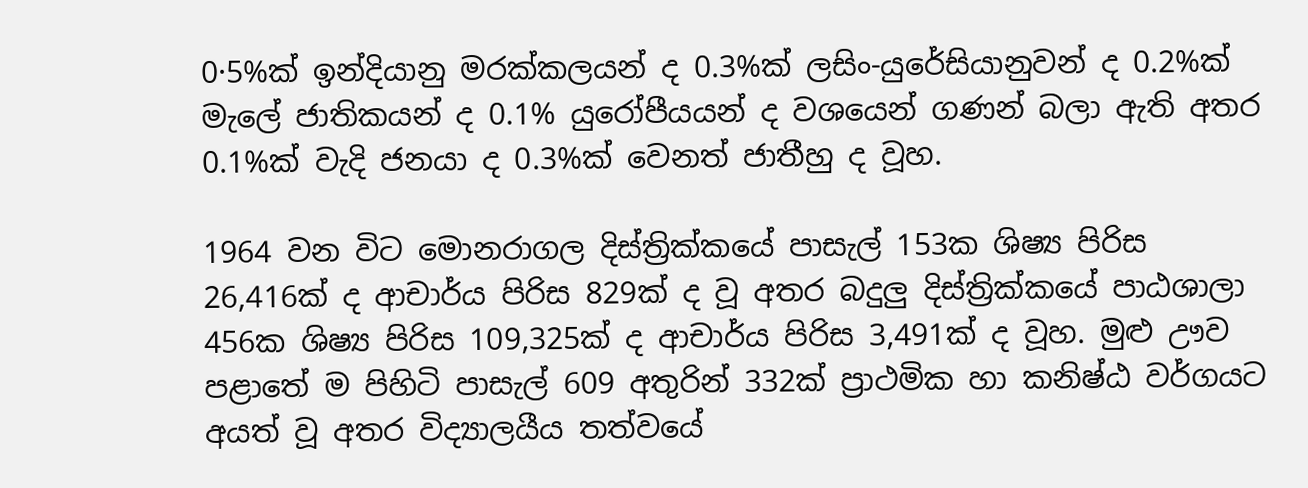0·5%ක් ඉන්දියානු මරක්කලයන් ද 0.3%ක් ලසිං-යුරේසියානුවන් ද 0.2%ක් මැලේ ජාතිකයන් ද 0.1% යුරෝපීයයන් ද වශයෙන් ගණන් බලා ඇති අතර 0.1%ක් වැදි ජනයා ද 0.3%ක් වෙනත් ජාතීහු ද වූහ.

1964 වන විට මොනරාගල දිස්ත්‍රික්කයේ පාසැල් 153ක ශිෂ්‍ය පිරිස 26,416ක් ද ආචාර්ය පිරිස 829ක් ද වූ අතර බදුලු දිස්ත්‍රික්කයේ පාඨශාලා 456ක ශිෂ්‍ය පිරිස 109,325ක් ද ආචාර්ය පිරිස 3,491ක් ද වූහ. මුළු ඌව පළාතේ ම පිහිටි පාසැල් 609 අතුරින් 332ක් ප්‍රාථමික හා කනිෂ්ඨ වර්ගයට අයත් වූ අතර විද්‍යාලයීය තත්වයේ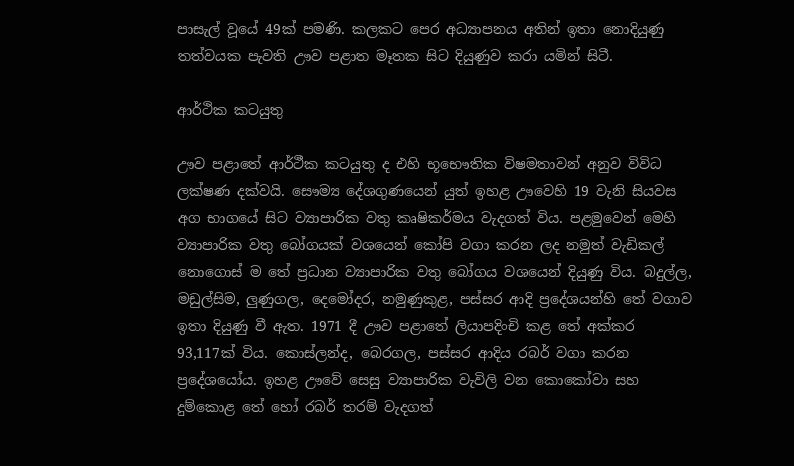පාසැල් වූයේ 49ක් පමණි. කලකට පෙර අධ්‍යාපනය අතින් ඉතා නොදියුණු තත්වයක පැවති ඌව පළාත මෑතක සිට දියුණුව කරා යමින් සිටී.

ආර්ථික කටයුතු

ඌව පළාතේ ආර්ථීක කටයුතු ද එහි භූභෞතික විෂමතාවන් අනුව විවිධ ලක්ෂණ දක්වයි. සෞම්‍ය දේශගුණයෙන් යුත් ඉහළ ඌවෙහි 19 වැනි සියවස අග භාගයේ සිට ව්‍යාපාරික වතු කෘෂිකර්මය වැදගත් විය. පළමුවෙන් මෙහි ව්‍යාපාරික වතු බෝගයක් වශයෙන් කෝපි වගා කරන ලද නමුත් වැඩිකල් නොගොස් ම තේ ප්‍රධාන ව්‍යාපාරික වතු බෝගය වශයෙන් දියුණු විය. බදුල්ල, මඩුල්සිම, ලුණුගල, දෙමෝදර, නමුණුකුළ, පස්සර ආදි ප්‍රදේශයන්හි තේ වගාව ඉතා දියුණු වී ඇත. 1971 දී ඌව පළාතේ ලියාපදිංචි කළ තේ අක්කර 93,117ක් විය. කොස්ලන්ද, බෙරගල, පස්සර ආදිය රබර් වගා කරන ප්‍රදේශයෝය. ඉහළ ඌවේ සෙසු ව්‍යාපාරික වැවිලි වන කොකෝවා සහ දුම්කොළ තේ හෝ රබර් තරම් වැදගත්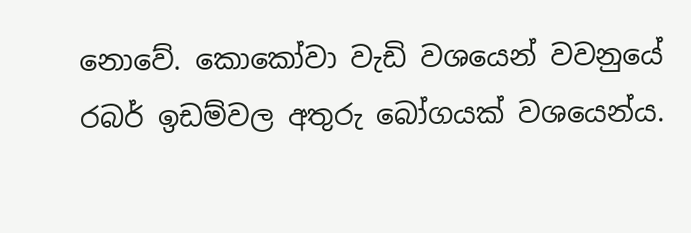නොවේ. කොකෝවා වැඩි වශයෙන් වවනුයේ රබර් ඉඩම්වල අතුරු බෝගයක් වශයෙන්ය.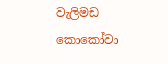වැලිමඩ කොකෝවා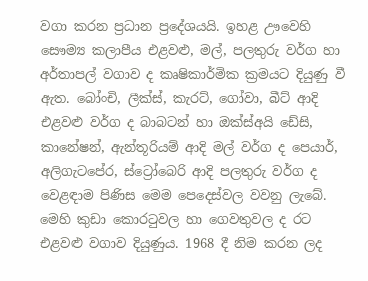වගා කරන ප්‍රධාන ප්‍රදේශයයි. ඉහළ ඌවෙහි සෞම්‍ය කලාපීය එළවළු, මල්, පලතුරු වර්ග හා අර්තාපල් වගාව ද කෘෂිකාර්මික ක්‍රමයට දියුණු වී ඇත. බෝංචි, ලීක්ස්, කැරට්, ගෝවා, බීට් ආදි එළවළු වර්ග ද බාබටන් හා ඔක්ස්අයි ඩේසි, කානේෂන්, ඇන්තූරියම් ආදි මල් වර්ග ද පෙයාර්, අලිගැටපේර, ස්ට්‍රෝබෙරි ආදි පලතුරු වර්ග ද වෙළඳාම පිණිස මෙම පෙදෙස්වල වවනු ලැබේ. මෙහි කුඩා කොරටුවල හා ගෙවතුවල ද රට එළවළු වගාව දියුණුය. 1968 දී නිම කරන ලද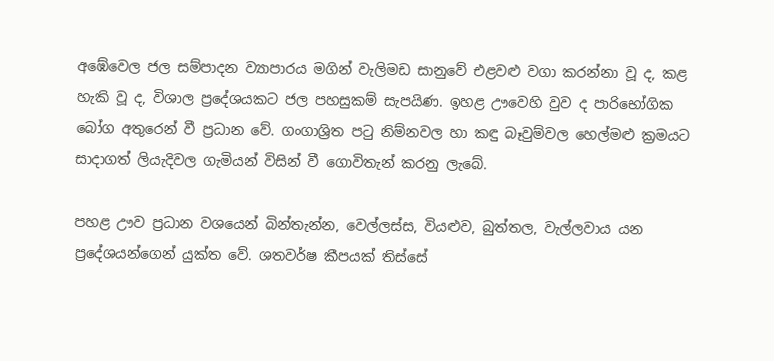අඹේවෙල ජල සම්පාදන ව්‍යාපාරය මගින් වැලිමඩ සානුවේ එළවළු වගා කරන්නා වූ ද, කළ හැකි වූ ද, විශාල ප්‍රදේශයකට ජල පහසුකම් සැපයිණ. ඉහළ ඌවෙහි වුව ද පාරිභෝගික බෝග අතුරෙන් වී ප්‍රධාන වේ. ගංගාශ්‍රිත පටු නිම්නවල හා කඳු බෑවුම්වල හෙල්මළු ක්‍රමයට සාදාගත් ලියැදිවල ගැමියන් විසින් වී ගොවිතැන් කරනු ලැබේ.

පහළ ඌව ප්‍රධාන වශයෙන් බින්තැන්න, වෙල්ලස්ස, වියළුව, බුත්තල, වැල්ලවාය යන ප්‍රදේශයන්ගෙන් යුක්ත වේ. ශතවර්ෂ කීපයක් තිස්සේ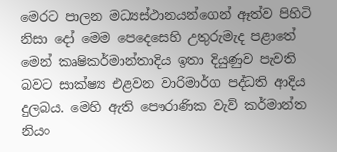මෙරට පාලන මධ්‍යස්ථානයන්ගෙන් ඈත්ව පිහිටි නිසා දෝ මෙම පෙදෙසෙහි උතුරුමැද පළාතේ මෙන් කෘෂිකර්මාන්තාදිය ඉතා දියුණුව පැවති බවට සාක්ෂ්‍ය එළවන වාරිමාර්ග පද්ධති ආදිය දුලබය. මෙහි ඇති පෞරාණික වැව් කර්මාන්ත නියං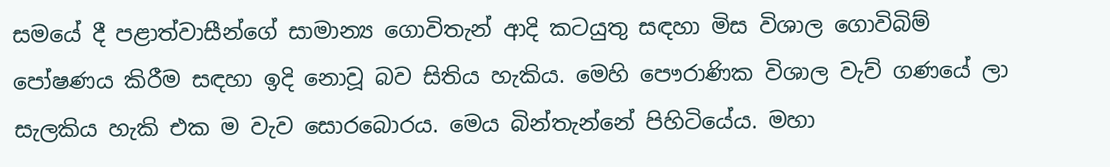සමයේ දී පළාත්වාසීන්ගේ සාමාන්‍ය ගොවිතැන් ආදි කටයුතු සඳහා මිස විශාල ගොවිබිම් පෝෂණය කිරීම සඳහා ඉදි නොවූ බව සිතිය හැකිය. මෙහි පෞරාණික විශාල වැව් ගණයේ ලා සැලකිය හැකි එක ම වැව සොරබොරය. මෙය බින්තැන්නේ පිහිටියේය. මහා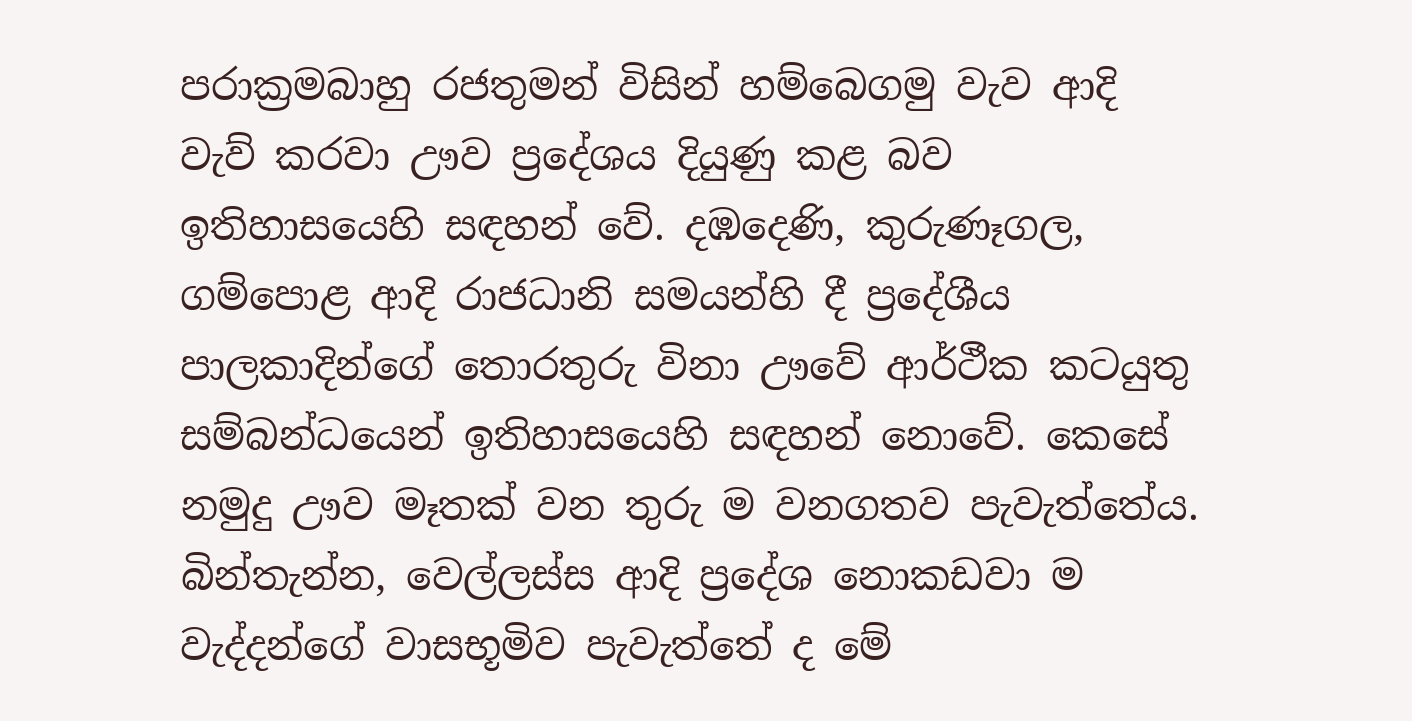පරාක්‍රමබාහු රජතුමන් විසින් හම්බෙගමු වැව ආදි වැව් කරවා ඌව ප්‍රදේශය දියුණු කළ බව ඉතිහාසයෙහි සඳහන් වේ. දඹදෙණි, කුරුණෑගල, ගම්පොළ ආදි රාජධානි සමයන්හි දී ප්‍රදේශීය පාලකාදින්ගේ තොරතුරු විනා ඌවේ ආර්ථීක කටයුතු සම්බන්ධයෙන් ඉතිහාසයෙහි සඳහන් නොවේ. කෙසේ නමුදු ඌව මෑතක් වන තුරු ම වනගතව පැවැත්තේය. බින්තැන්න, වෙල්ලස්ස ආදි ප්‍රදේශ නොකඩවා ම වැද්දන්ගේ වාසභූමිව පැවැත්තේ ද මේ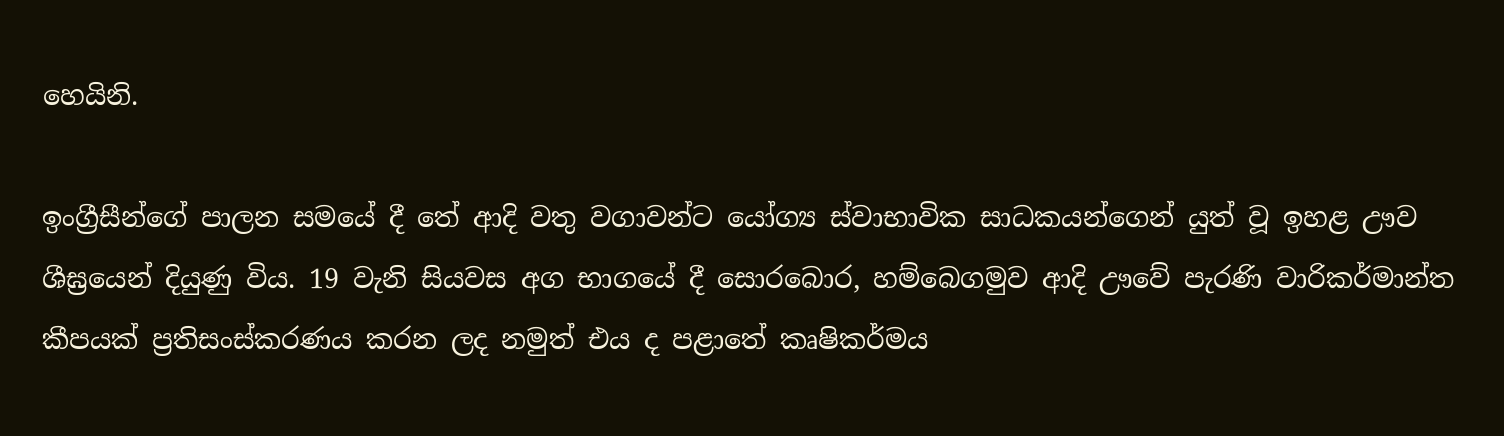හෙයිනි.

ඉංග්‍රීසීන්ගේ පාලන සමයේ දී තේ ආදි වතු වගාවන්ට යෝග්‍ය ස්වාභාවික සාධකයන්ගෙන් යුත් වූ ඉහළ ඌව ශීඝ්‍රයෙන් දියුණු විය. 19 වැනි සියවස අග භාගයේ දී සොරබොර, හම්බෙගමුව ආදි ඌවේ පැරණි වාරිකර්මාන්ත කීපයක් ප්‍රතිසංස්කරණය කරන ලද නමුත් එය ද පළාතේ කෘෂිකර්මය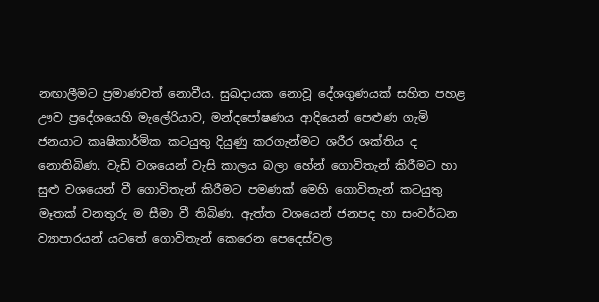නඟාලීමට ප්‍රමාණවත් නොවීය. සුඛදායක නොවූ දේශගුණයක් සහිත පහළ ඌව ප්‍රදේශයෙහි මැලේරියාව, මන්දපෝෂණය ආදියෙන් පෙළුණ ගැමි ජනයාට කෘෂිකාර්මික කටයුතු දියුණු කරගැන්මට ශරීර ශක්තිය ද නොතිබිණ. වැඩි වශයෙන් වැසි කාලය බලා හේන් ගොවිතැන් කිරීමට හා සුළු වශයෙන් වී ගොවිතැන් කිරීමට පමණක් මෙහි ගොවිතැන් කටයුතු මෑතක් වනතුරු ම සීමා වී තිබිණ. ඇත්ත වශයෙන් ජනපද හා සංවර්ධන ව්‍යාපාරයන් යටතේ ගොවිතැන් කෙරෙන පෙදෙස්වල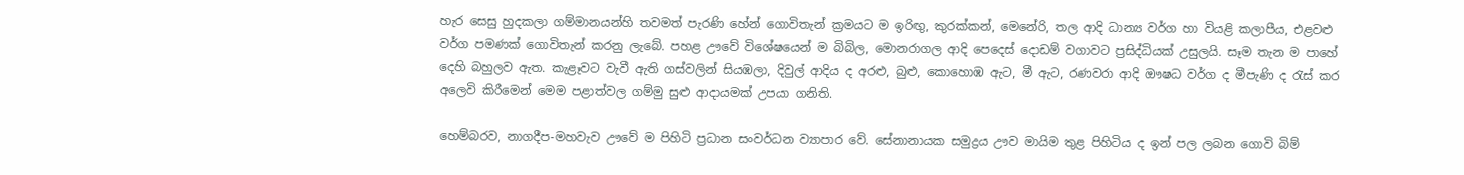හැර සෙසු හුදකලා ගම්මානයන්හි තවමත් පැරණි හේන් ගොවිතැන් ක්‍රමයට ම ඉරිඟු, කුරක්කන්, මෙනේරි, තල ආදි ධාන්‍ය වර්ග හා වියළි කලාපීය, එළවළු වර්ග පමණක් ගොවිතැන් කරනු ලැබේ. පහළ ඌවේ විශේෂයෙන් ම බිබිල, මොනරාගල ආදි පෙදෙස් දොඩම් වගාවට ප්‍රසිද්ධියක් උසුලයි. සෑම තැන ම පාහේ දෙහි බහුලව ඇත. කැළෑවට වැවී ඇති ගස්වලින් සියඹලා, දිවුල් ආදිය ද අරළු, බුළු, කොහොඹ ඇට, මී ඇට, රණවරා ආදි ඖෂධ වර්ග ද මීපැණි ද රැස් කර අලෙවි කිරීමෙන් මෙම පළාත්වල ගම්මු සුළු ආදායමක් උපයා ගනිති.

හෙම්බරව, නාගදීප-මහවැව ඌවේ ම පිහිටි ප්‍රධාන සංවර්ධන ව්‍යාපාර වේ. සේනානායක සමුද්‍රය ඌව මායිම තුළ පිහිටිය ද ඉන් පල ලබන ගොවි බිම්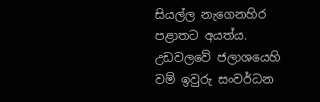සියල්ල නැගෙනහිර පළාතට අයත්ය. උඩවලවේ ජලාශයෙහි වම් ඉවුරු සංවර්ධන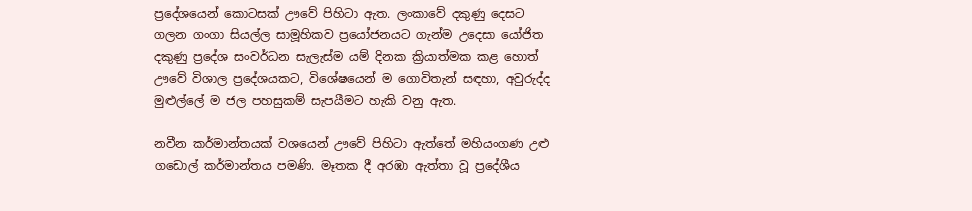ප්‍රදේශයෙන් කොටසක් ඌවේ පිහිටා ඇත. ලංකාවේ දකුණු දෙසට ගලන ගංගා සියල්ල සාමූහිකව ප්‍රයෝජනයට ගැන්ම උදෙසා යෝජිත දකුණු ප්‍රදේශ සංවර්ධන සැලැස්ම යම් දිනක ක්‍රියාත්මක කළ හොත් ඌවේ විශාල ප්‍රදේශයකට, විශේෂයෙන් ම ගොවිතැන් සඳහා, අවුරුද්ද මුළුල්ලේ ම ජල පහසුකම් සැපයීමට හැකි වනු ඇත.

නවීන කර්මාන්තයක් වශයෙන් ඌවේ පිහිටා ඇත්තේ මහියංගණ උළු ගඩොල් කර්මාන්තය පමණි. මෑතක දී අරඹා ඇත්තා වූ ප්‍රදේශීය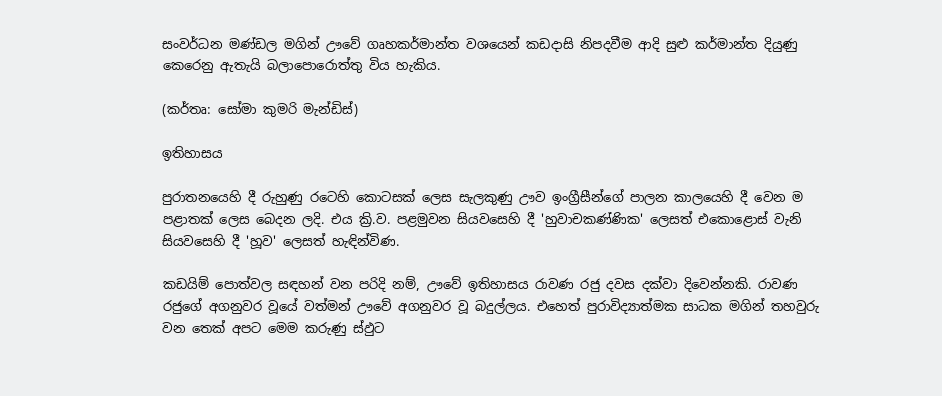සංවර්ධන මණ්ඩල මගින් ඌවේ ගෘහකර්මාන්ත වශයෙන් කඩදාසි නිපදවීම ආදි සුළු කර්මාන්ත දියුණු කෙරෙනු ඇතැයි බලාපොරොත්තු විය හැකිය.

(කර්තෘ: සෝමා කුමරි මැන්ඩිස්)

ඉතිහාසය

පුරාතනයෙහි දී රුහුණු රටෙහි කොටසක් ලෙස සැලකුණු ඌව ඉංග්‍රීසීන්ගේ පාලන කාලයෙහි දී වෙන ම පළාතක් ලෙස බෙදන ලදි. එය ක්‍රි.ව. පළමුවන සියවසෙහි දී 'හුවාචකණ්ණික' ලෙසත් එකොළොස් වැනි සියවසෙහි දී 'හූව' ලෙසත් හැඳින්විණ.

කඩයිම් පොත්වල සඳහන් වන පරිදි නම්, ඌවේ ඉතිහාසය රාවණ රජු දවස දක්වා දිවෙන්නකි. රාවණ රජුගේ අගනුවර වූයේ වත්මන් ඌවේ අගනුවර වූ බදුල්ලය. එහෙත් පුරාවිද්‍යාත්මක සාධක මගින් තහවුරු වන තෙක් අපට මෙම කරුණු ස්ඵුට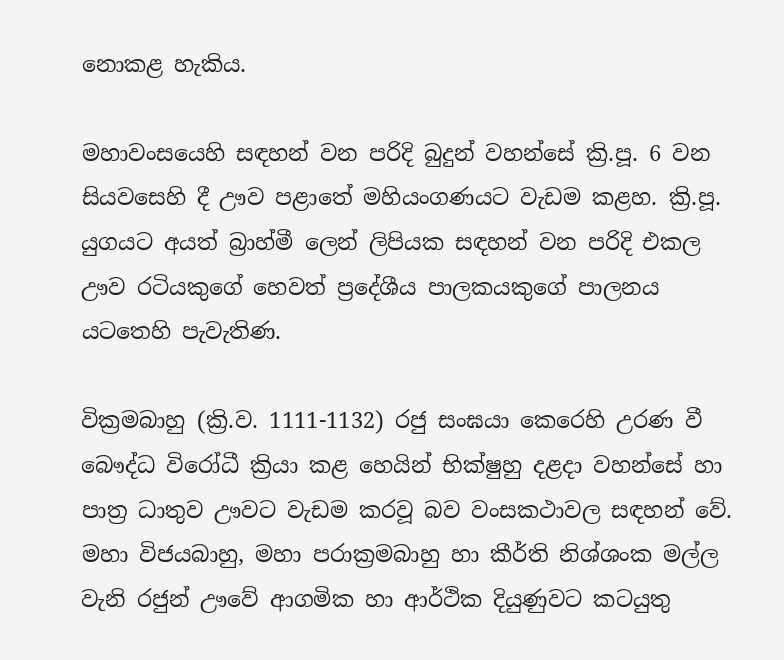නොකළ හැකිය.

මහාවංසයෙහි සඳහන් වන පරිදි බුදුන් වහන්සේ ක්‍රි.පූ. 6 වන සියවසෙහි දී ඌව පළාතේ මහියංගණයට වැඩම කළහ. ක්‍රි.පූ. යුගයට අයත් බ්‍රාහ්මී ලෙන් ලිපියක සඳහන් වන පරිදි එකල ඌව රටියකුගේ හෙවත් ප්‍රදේශීය පාලකයකුගේ පාලනය යටතෙහි පැවැතිණ.

වික්‍රමබාහු (ක්‍රි.ව. 1111-1132) රජු සංඝයා කෙරෙහි උරණ වී බෞද්ධ විරෝධී ක්‍රියා කළ හෙයින් භික්ෂුහු දළදා වහන්සේ හා පාත්‍ර ධාතුව ඌවට වැඩම කරවූ බව වංසකථාවල සඳහන් වේ. මහා විජයබාහු, මහා පරාක්‍රමබාහු හා කීර්ති නිශ්ශංක මල්ල වැනි රජුන් ඌවේ ආගමික හා ආර්ථික දියුණුවට කටයුතු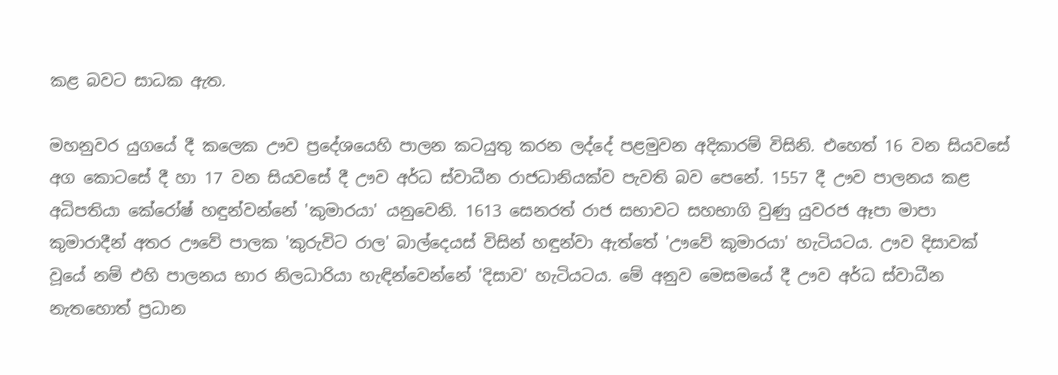කළ බවට සාධක ඇත.

මහනුවර යුගයේ දී කලෙක ඌව ප්‍රදේශයෙහි පාලන කටයුතු කරන ලද්දේ පළමුවන අදිකාරම් විසිනි. එහෙත් 16 වන සියවසේ අග කොටසේ දී හා 17 වන සියවසේ දී ඌව අර්ධ ස්වාධීන රාජධානියක්ව පැවති බව පෙනේ. 1557 දී ඌව පාලනය කළ අධිපතියා කේරෝෂ් හඳුන්වන්නේ 'කුමාරයා' යනුවෙනි. 1613 සෙනරත් රාජ සභාවට සහභාගි වුණු යුවරජ ඈපා මාපා කුමාරාදීන් අතර ඌවේ පාලක 'කුරුවිට රාල' බාල්දෙයස් විසින් හඳුන්වා ඇත්තේ 'ඌවේ කුමාරයා' හැටියටය. ඌව දිසාවක් වූයේ නම් එහි පාලනය භාර නිලධාරියා හැඳින්වෙන්නේ 'දිසාව' හැටියටය. මේ අනුව මෙසමයේ දී ඌව අර්ධ ස්වාධීන නැතහොත් ප්‍රධාන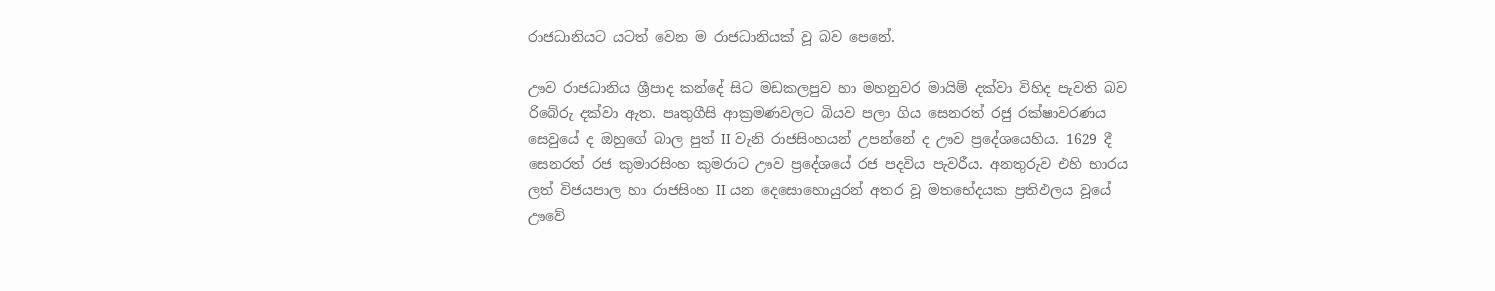රාජධානියට යටත් වෙන ම රාජධානියක් වූ බව පෙනේ.

ඌව රාජධානිය ශ්‍රීපාද කන්දේ සිට මඩකලපුව හා මහනුවර මායිම් දක්වා විහිද පැවති බව රිබේරු දක්වා ඇත. පෘතුගීසි ආක්‍රමණවලට බියව පලා ගිය සෙනරත් රජු රක්ෂාවරණය සෙවුයේ ද ඔහුගේ බාල පුත් II වැනි රාජසිංහයන් උපන්නේ ද ඌව ප්‍රදේශයෙහිය. 1629 දී සෙනරත් රජ කුමාරසිංහ කුමරාට ඌව ප්‍රදේශයේ රජ පදවිය පැවරීය. අනතුරුව එහි භාරය ලත් විජයපාල හා රාජසිංහ II යන දෙසොහොයුරන් අතර වූ මතභේදයක ප්‍රතිඵලය වූයේ ඌවේ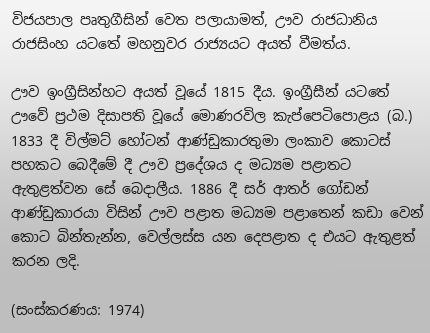විජයපාල පෘතුගීසින් වෙත පලායාමත්, ඌව රාජධානිය රාජසිංහ යටතේ මහනුවර රාජ්‍යයට අයත් වීමත්ය.

ඌව ඉංග්‍රීසින්හට අයත් වූයේ 1815 දීය. ඉංග්‍රීසීන් යටතේ ඌවේ ප්‍රථම දිසාපති වූයේ මොණරවිල කැප්පෙටිපොළය (බ.) 1833 දී විල්මට් හෝටන් ආණ්ඩුකාරතුමා ලංකාව කොටස් පහකට බෙදීමේ දී ඌව ප්‍රදේශය ද මධ්‍යම පළාතට ඇතුළත්වන සේ බෙදාලීය. 1886 දී සර් ආතර් ගෝඩන් ආණ්ඩුකාරයා විසින් ඌව පළාත මධ්‍යම පළාතෙන් කඩා වෙන් කොට බින්තැන්න, වෙල්ලස්ස යන දෙපළාත ද එයට ඇතුළත් කරන ලදි.

(සංස්කරණය: 1974)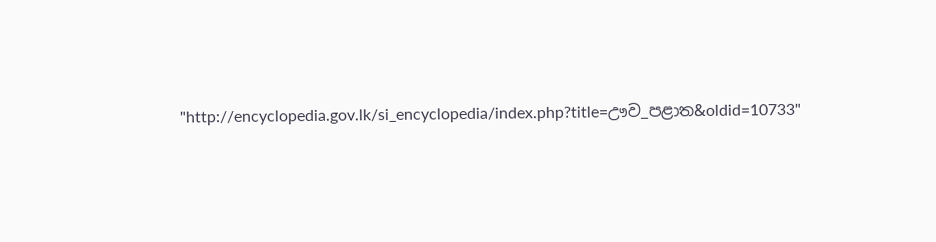"http://encyclopedia.gov.lk/si_encyclopedia/index.php?title=ඌව_පළාත&oldid=10733"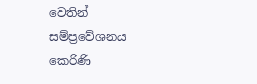වෙතින් සම්ප්‍රවේශනය කෙරිණි